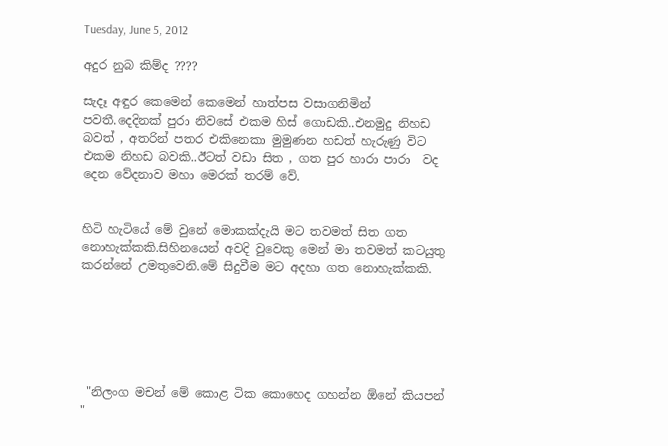Tuesday, June 5, 2012

අදුර නුබ කිම්ද ????

සැදෑ අඳුර කෙමෙන් කෙමෙන් හාත්පස වසාගනිමින් පවතී.දෙදිනක් පුරා නිවසේ එකම හිස් ගොඩකි..එනමුදු නිහඩ බවත් , අතරින් පතර එකිනෙකා මුමුණන හඩත් හැරුණු විට එකම නිහඩ බවකි..ඊටත් වඩා සිත , ගත පුර හාරා පාරා  වද  දෙන වේදනාව මහා මෙරක් තරම් වේ.


හිටි හැටියේ මේ වුනේ මොකක්දැයි මට තවමත් සිත ගත නොහැක්කකි.සිහිනයෙන් අවදි වුවෙකු මෙන් මා තවමත් කටයුතු කරන්නේ උමතුවෙනි.මේ සිදුවීම මට අදහා ගත නොහැක්කකි.






 "නිලංග මචන් මේ කොළ ටික කොහෙද ගහන්න ඕනේ කියපන් "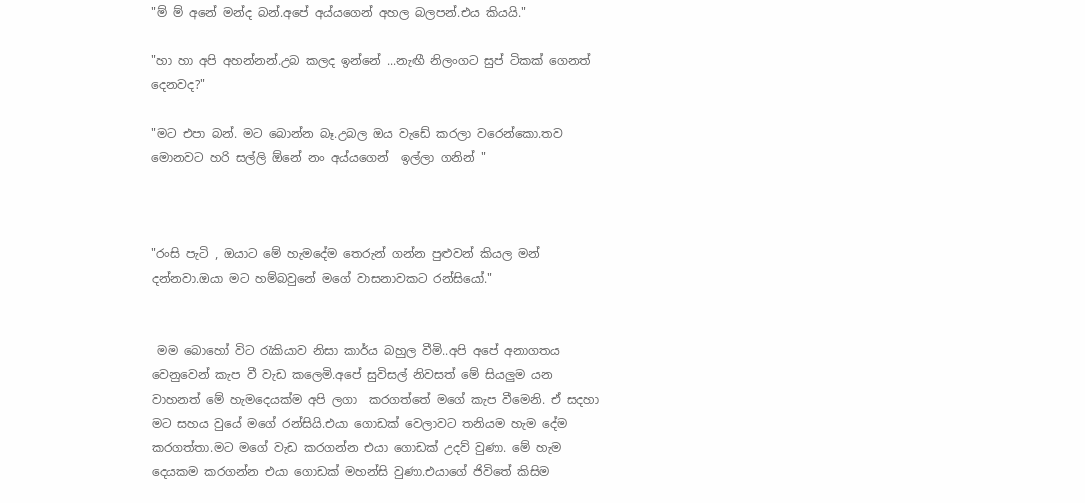"ම් ම් අනේ මන්ද බන්.අපේ අය්යගෙන් අහල බලපන්.එය කියයි."

"හා හා අපි අහන්නන්.උබ කලද ඉන්නේ ...නැඟී නිලංගට සුප් ටිකක් ගෙනත් දෙනවද?"

"මට එපා බන්. මට බොන්න බෑ.උබල ඔය වැඩේ කරලා වරෙන්කො.තව මොනවට හරි සල්ලි ඕනේ නං අය්යගෙන්  ඉල්ලා ගනින් "



"රංසි පැටි , ඔයාට මේ හැමදේම තෙරුන් ගන්න පුළුවන් කියල මන් දන්නවා.ඔයා මට හම්බවුනේ මගේ වාසනාවකට රන්සියෝ."


 මම බොහෝ විට රැකියාව නිසා කාර්ය බහුල වීමි..අපි අපේ අනාගතය වෙනුවෙන් කැප වී වැඩ කලෙමි.අපේ සුවිසල් නිවසත් මේ සියලුම යන වාහනත් මේ හැමදෙයක්ම අපි ලගා  කරගත්තේ මගේ කැප වීමෙනි. ඒ සදහා මට සහය වුයේ මගේ රන්සියි.එයා ගොඩක් වෙලාවට තනියම හැම දේම කරගත්තා.මට මගේ වැඩ කරගන්න එයා ගොඩක් උදව් වුණා. මේ හැම දෙයකම කරගන්න එයා ගොඩක් මහන්සි වුණා.එයාගේ ජිවිතේ කිසිම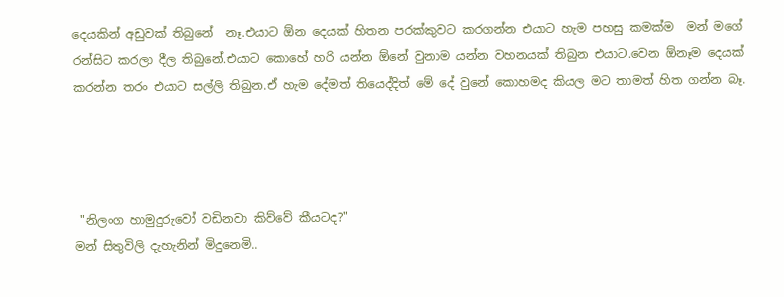දෙයකින් අඩුවක් තිබුනේ  නෑ.එයාට ඕන දෙයක් හිතන පරක්කුවට කරගන්න එයාට හැම පහසු කමක්ම  මන් මගේ රන්සිට කරලා දීල තිබුනේ.එයාට කොහේ හරි යන්න ඕනේ වුනාම යන්න වහනයක් තිබුන එයාට.වෙන ඕනෑම දෙයක් කරන්න තරං එයාට සල්ලි තිබුන.ඒ හැම දේමත් තියෙද්දිත් මේ දේ වුනේ කොහමද කියල මට තාමත් හිත ගන්න බෑ.




 "නිලංග හාමුදුරුවෝ වඩිනවා කිව්වේ කීයටද?"
මන් සිතුවිලි දැහැනින් මිදුනෙමි..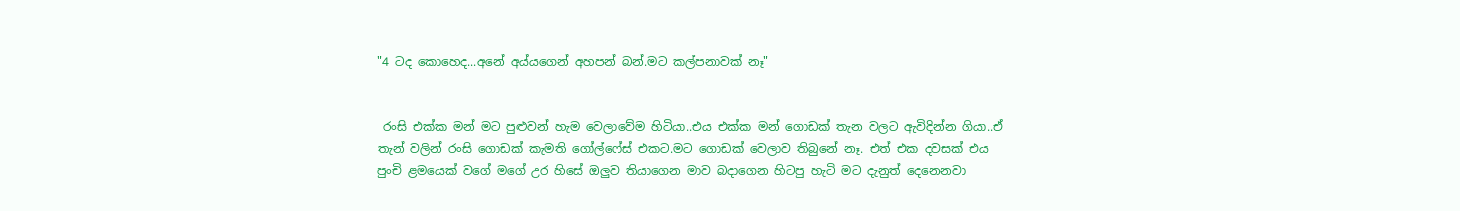"4 ටද කොහෙද...අනේ අය්යගෙන් අහපන් බන්.මට කල්පනාවක් නෑ"


 රංසි එක්ක මන් මට පුළුවන් හැම වෙලාවේම හිටියා..එය එක්ක මන් ගොඩක් තැන වලට ඇවිදින්න ගියා..ඒ  තැන් වලින් රංසි ගොඩක් කැමති ගෝල්ෆේස් එකට.මට ගොඩක් වෙලාව තිබුනේ නෑ. එත් එක දවසක් එය පුංචි ළමයෙක් වගේ මගේ උර හිසේ ඔලුව තියාගෙන මාව බදාගෙන හිටපු හැටි මට දැනුත් දෙනෙනවා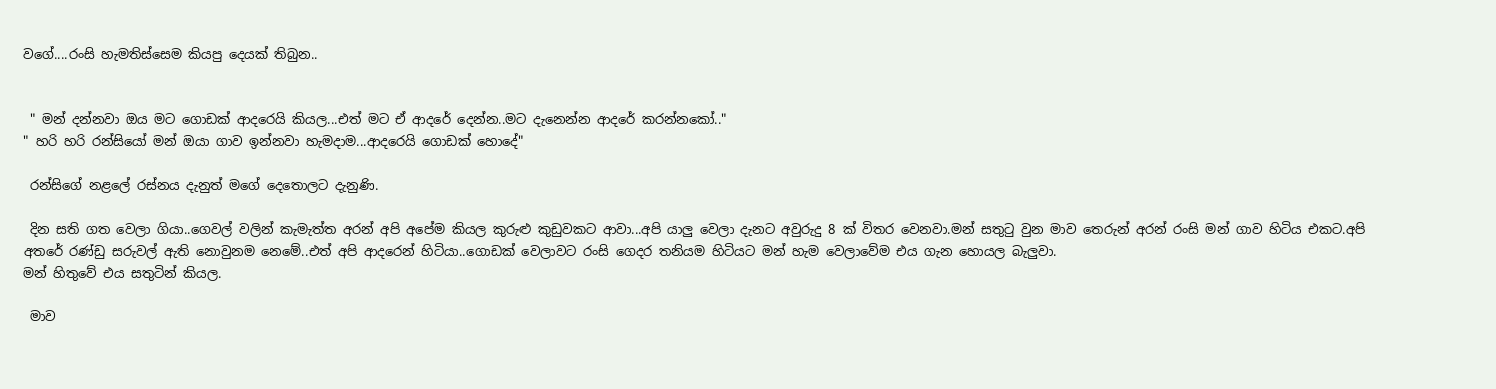වගේ....රංසි හැමතිස්සෙම කියපු දෙයක් තිබුන..


 " මන් දන්නවා ඔය මට ගොඩක් ආදරෙයි කියල...එත් මට ඒ ආදරේ දෙන්න..මට දැනෙන්න ආදරේ කරන්නකෝ.."
" හරි හරි රන්සියෝ මන් ඔයා ගාව ඉන්නවා හැමදාම...ආදරෙයි ගොඩක් හොදේ"

 රන්සිගේ නළලේ රස්නය දැනුත් මගේ දෙතොලට දැනුණි.

 දින සති ගත වෙලා ගියා..ගෙවල් වලින් කැමැත්ත අරන් අපි අපේම කියල කුරුළු කුඩුවකට ආවා...අපි යාලු වෙලා දැනට අවුරුදු 8 ක් විතර වෙනවා.මන් සතුටු වුන මාව තෙරුන් අරන් රංසි මන් ගාව හිටිය එකට.අපි අතරේ රණ්ඩු සරුවල් ඇති නොවුනම නෙමේ..එත් අපි ආදරෙන් හිටියා..ගොඩක් වෙලාවට රංසි ගෙදර තනියම හිටියට මන් හැම වෙලාවේම එය ගැන හොයල බැලුවා.
මන් හිතුවේ එය සතුටින් කියල.

 මාව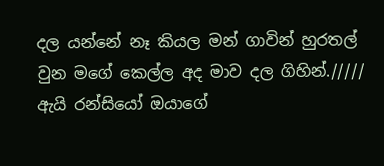දල යන්නේ නෑ කියල මන් ගාවින් හුරතල් වුන මගේ කෙල්ල අද මාව දල ගිහින්./////
ඇයි රන්සියෝ ඔයාගේ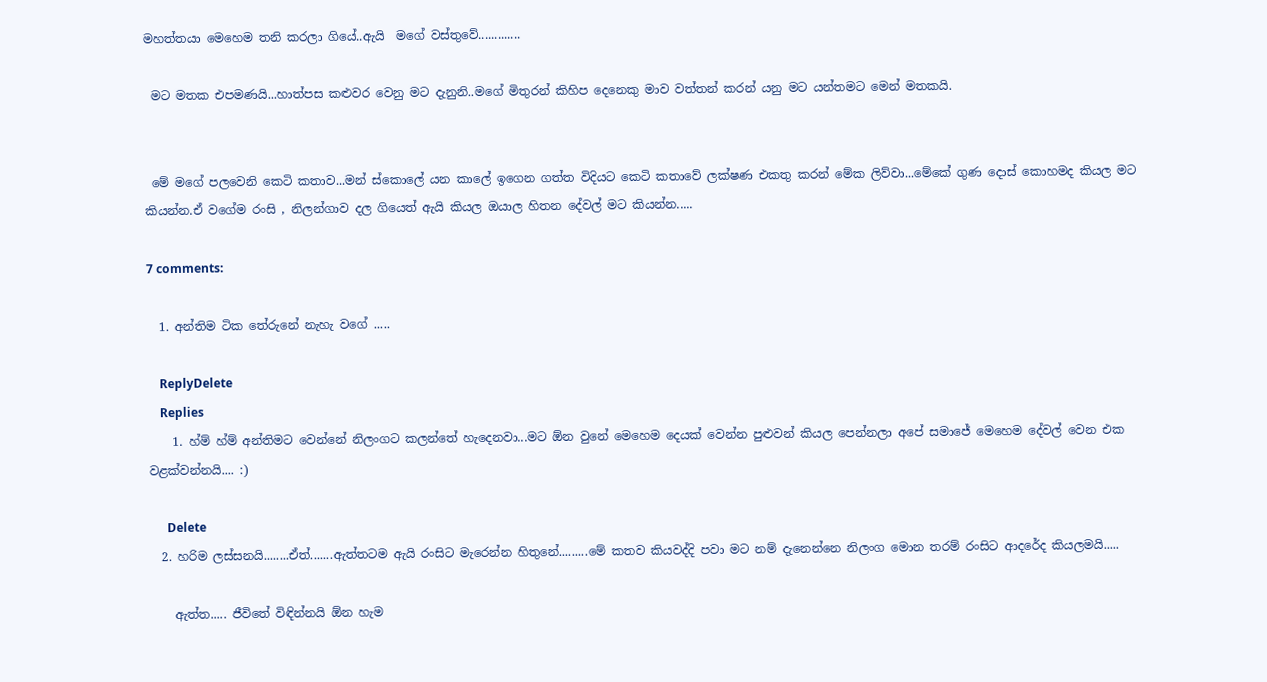මහත්තයා මෙහෙම තනි කරලා ගියේ..ඇයි  මගේ වස්තුවේ.............

 මට මතක එපමණයි...හාත්පස කළුවර වෙනු මට දැනුනි..මගේ මිතුරන් කිහිප දෙනෙකු මාව වත්තන් කරන් යනු මට යන්තමට මෙන් මතකයි.


 මේ මගේ පලවෙනි කෙටි කතාව...මන් ස්කොලේ යන කාලේ ඉගෙන ගත්ත විදියට කෙටි කතාවේ ලක්ෂණ එකතු කරන් මේක ලිව්වා...මේකේ ගුණ දොස් කොහමද කියල මට කියන්න.ඒ වගේම රංසි , නිලන්ගාව දල ගියෙත් ඇයි කියල ඔයාල හිතන දේවල් මට කියන්න.....

7 comments:

  1. අන්තිම ටික තේරුනේ නැහැ වගේ .....

    ReplyDelete
    Replies
    1. හ්ම් හ්ම් අන්තිමට වෙන්නේ නිලංගට කලන්තේ හැදෙනවා...මට ඕන වුනේ මෙහෙම දෙයක් වෙන්න පුළුවන් කියල පෙන්නලා අපේ සමාජේ මෙහෙම දේවල් වෙන එක වළක්වන්නයි.... :)

      Delete
  2. හරිම ලස්සනයි........ඒත්.......ඇත්තටම ඇයි රංසිට මැරෙන්න හිතුනේ.........මේ කතව කියවද්දි පවා මට නම් දැනෙන්නෙ නිලංග මොන තරම් රංසිට ආදරේද කියලමයි.....

    ඇත්ත..... ජීවිතේ විඳින්නයි ඕන හැම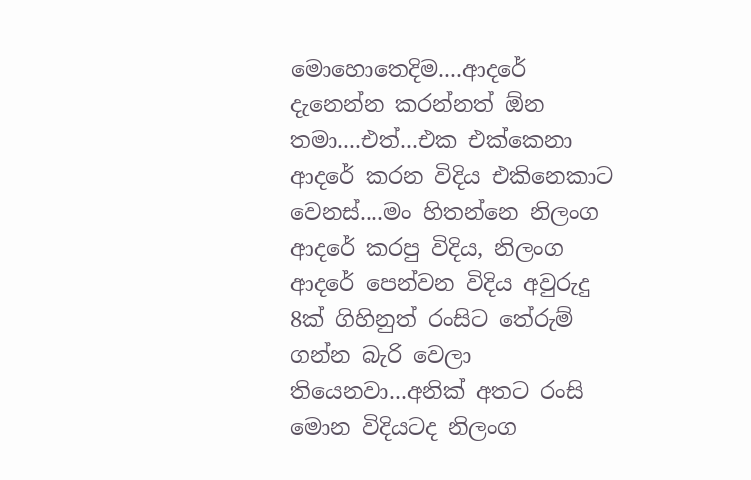මොහොතෙදිම....ආදරේ දැනෙන්න කරන්නත් ඕන තමා....එත්...එක එක්කෙනා ආදරේ කරන විදිය එකිනෙකාට වෙනස්....මං හිතන්නෙ නිලංග ආදරේ කරපු විදිය, නිලංග ආදරේ පෙන්වන විදිය අවුරුදු 8ක් ගිහිනුත් රංසිට තේරුම් ගන්න බැරි වෙලා තියෙනවා...අනික් අතට රංසි මොන විදියටද නිලංග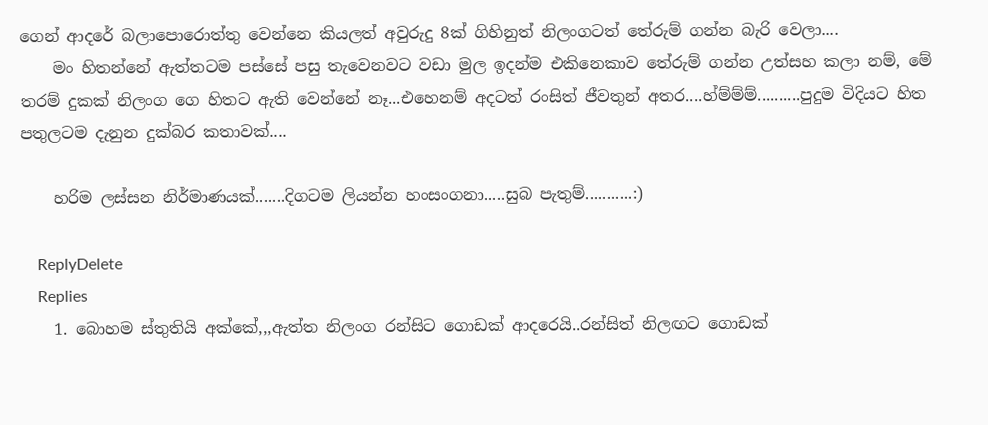ගෙන් ආදරේ බලාපොරොත්තු වෙන්නෙ කියලත් අවුරුදු 8ක් ගිහිනුත් නිලංගටත් තේරුම් ගන්න බැරි වෙලා....
    මං හිතන්නේ ඇත්තටම පස්සේ පසු තැවෙනවට වඩා මුල ඉදන්ම එකිනෙකාව තේරුම් ගන්න උත්සහ කලා නම්, මේ තරම් දුකක් නිලංග ගෙ හිතට ඇති වෙන්නේ නෑ...එහෙනම් අදටත් රංසිත් ජීවතුන් අතර....හ්ම්ම්ම්..........පුදුම විදියට හිත පතුලටම දැනුන දුක්බර කතාවක්....

    හරිම ලස්සන නිර්මාණයක්.......දිගටම ලියන්න හංසංගනා.....සුබ පැතුම්...........:)

    ReplyDelete
    Replies
    1. බොහම ස්තුතියි අක්කේ,,,ඇත්ත නිලංග රන්සිට ගොඩක් ආදරෙයි..රන්සිත් නිලඟට ගොඩක්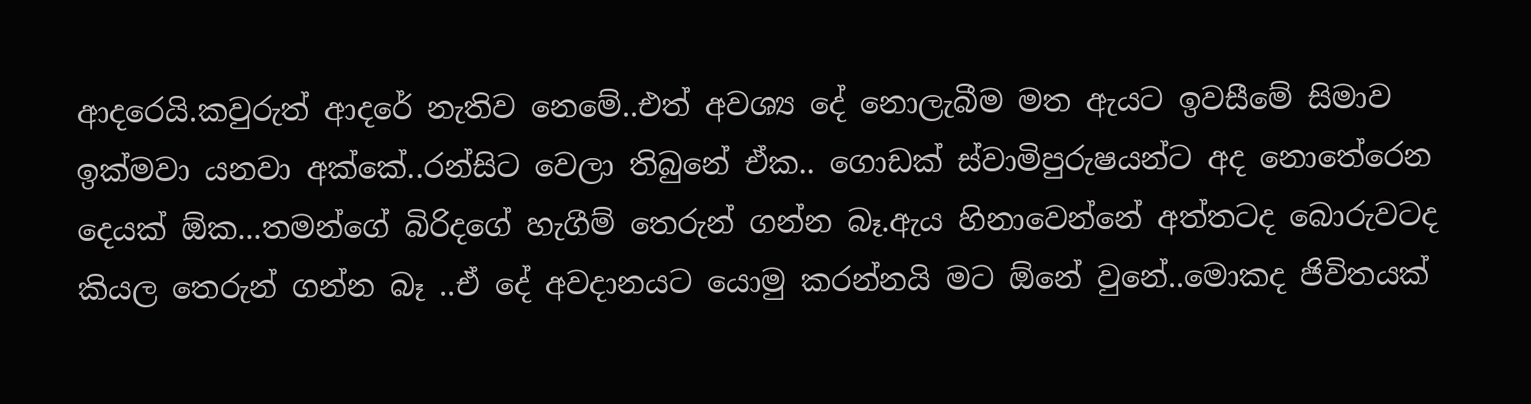ආදරෙයි.කවුරුත් ආදරේ නැතිව නෙමේ..එත් අවශ්‍ය දේ නොලැබීම මත ඇයට ඉවසීමේ සිමාව ඉක්මවා යනවා අක්කේ..රන්සිට වෙලා තිබුනේ ඒක.. ගොඩක් ස්වාමිපුරුෂයන්ට අද නොතේරෙන දෙයක් ඕක...තමන්ගේ බිරිදගේ හැගීම් තෙරුන් ගන්න බෑ.ඇය හිනාවෙන්නේ අත්තටද බොරුවටද කියල තෙරුන් ගන්න බෑ ..ඒ දේ අවදානයට යොමු කරන්නයි මට ඕනේ වුනේ..මොකද ජිවිතයක්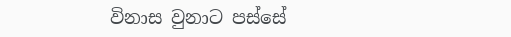විනාස වුනාට පස්සේ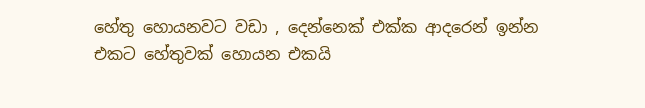හේතු හොයනවට වඩා , දෙන්නෙක් එක්ක ආදරෙන් ඉන්න එකට හේතුවක් හොයන එකයි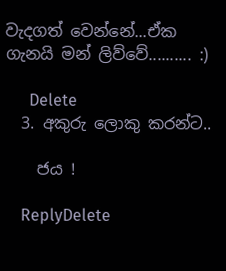වැදගත් වෙන්නේ...ඒක ගැනයි මන් ලිව්වේ.......... :)

      Delete
  3. අකු‍රු ලොකු කරන්ට..

    ජය !

    ReplyDelete